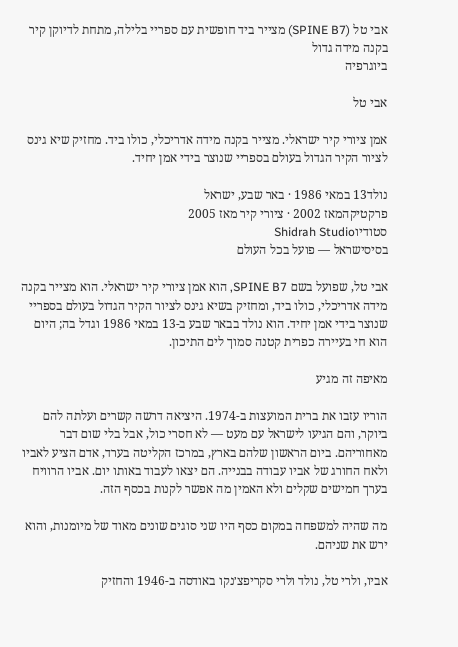אבי טל (SPINE B7) מצייר ביד חופשית עם ספריי בלילה, מתחת לדיוקן קיר בקנה מידה גדול
ביוגרפיה

אבי טל

אמן ציורי קיר ישראלי. מצייר בקנה מידה אדריכלי, כולו ביד. מחזיק שיא גינס לציור הקיר הגדול בעולם בספריי שנוצר בידי אמן יחיד.

נולד13 במאי 1986 · באר שבע, ישראל
פרקטיקהמאז 2002 · ציורי קיר מאז 2005
סטודיוShidrah Studio
בסיסישראל — פועל בכל העולם

אבי טל, שפועל בשם SPINE B7, הוא אמן ציורי קיר ישראלי. הוא מצייר בקנה מידה אדריכלי, כולו ביד, ומחזיק בשיא גינס לציור הקיר הגדול בעולם בספריי שנוצר בידי אמן יחיד. הוא נולד בבאר שבע ב-13 במאי 1986 וגדל בה; היום הוא חי בעיירה כפרית קטנה סמוך לים התיכון.

מאיפה זה מגיע

הוריו עזבו את ברית המועצות ב-1974. היציאה דרשה קשרים ועלתה להם ביוקר, והם הגיעו לישראל עם מעט — לא חסרי כול, אבל בלי שום דבר מאחוריהם. ביום הראשון שלהם בארץ, במרכז הקליטה בערד, אדם הציע לאביו ולאח החורג של אביו עבודה בבנייה. הם יצאו לעבוד באותו יום. אביו הרוויח בערך חמישים שקלים ולא האמין מה אפשר לקנות בכסף הזה.

מה שהיה למשפחה במקום כסף היו שני סוגים שונים מאוד של מיומנות, והוא ירש את שניהם.

אביו, ולרי טל, נולד ולרי סקריפצ׳נקו באודסה ב-1946 והחזיק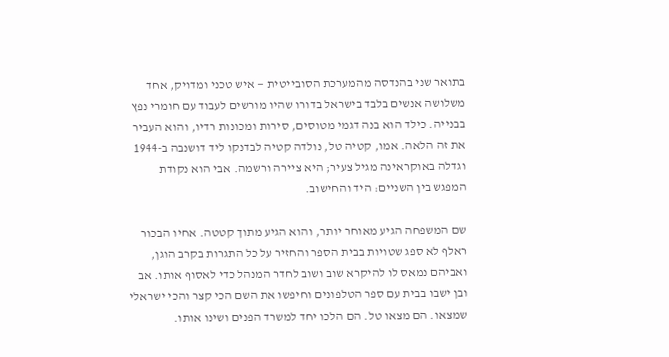בתואר שני בהנדסה מהמערכת הסובייטית — איש טכני ומדויק, אחד משלושה אנשים בלבד בישראל בדורו שהיו מורשים לעבוד עם חומרי נפץ בבנייה. כילד הוא בנה דגמי מטוסים, סירות ומכונות רדיו, והוא העביר את זה הלאה. אמו, קטיה טל, נולדה קטיה לבדנקו ליד דושנבה ב-1944 וגדלה באוקראינה מגיל צעיר; היא ציירה ורשמה. אבי הוא נקודת המפגש בין השניים: היד והחישוב.

שם המשפחה הגיע מאוחר יותר, והוא הגיע מתוך קטטה. אחיו הבכור ראלף לא ספג שטויות בבית הספר והחזיר על כל התגרות בקרב הוגן, ואביהם נמאס לו להיקרא שוב ושוב לחדר המנהל כדי לאסוף אותו. אב ובן ישבו בבית עם ספר הטלפונים וחיפשו את השם הכי קצר והכי ישראלי שמצאו. הם מצאו טל. הם הלכו יחד למשרד הפנים ושינו אותו.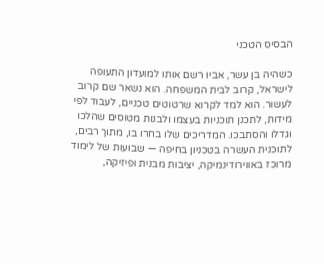הבסיס הטכני

כשהיה בן עשר, אביו רשם אותו למועדון התעופה לישראל, קרוב לבית המשפחה. הוא נשאר שם קרוב לעשור. הוא למד לקרוא שרטוטים טכניים, לעבוד לפי מידות, לתכנן תוכניות בעצמו ולבנות מטוסים שהלכו וגדלו והסתבכו. המדריכים שלו בחרו בו, מתוך רבים, לתוכנית העשרה בטכניון בחיפה — שבועות של לימוד מרוכז באווירודינמיקה, יציבות מבנית ופיזיקה,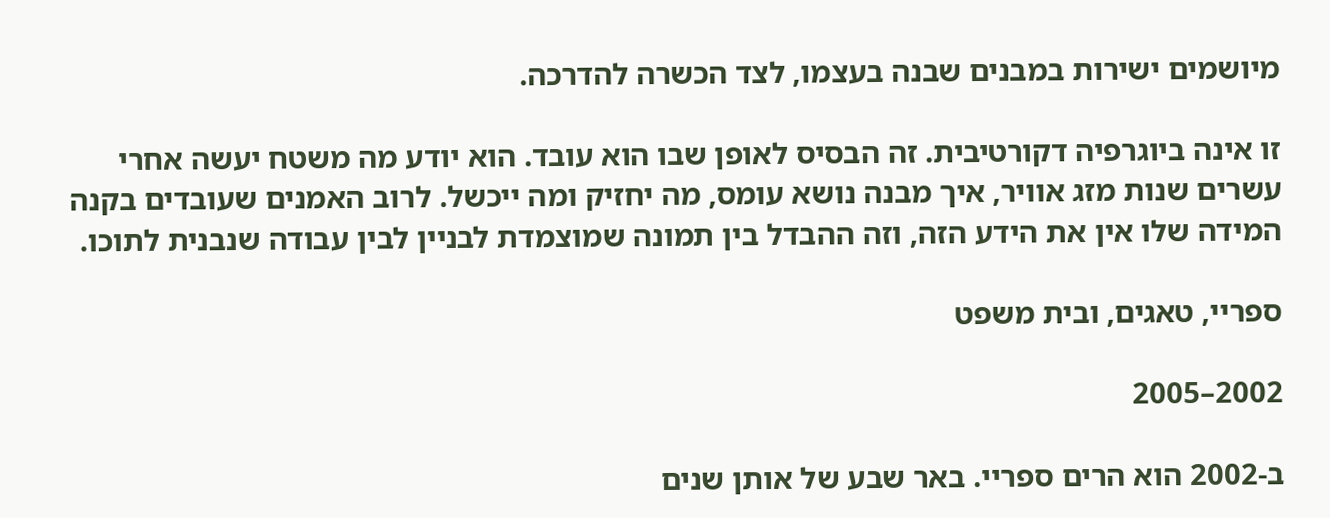מיושמים ישירות במבנים שבנה בעצמו, לצד הכשרה להדרכה.

זו אינה ביוגרפיה דקורטיבית. זה הבסיס לאופן שבו הוא עובד. הוא יודע מה משטח יעשה אחרי עשרים שנות מזג אוויר, איך מבנה נושא עומס, מה יחזיק ומה ייכשל. לרוב האמנים שעובדים בקנה המידה שלו אין את הידע הזה, וזה ההבדל בין תמונה שמוצמדת לבניין לבין עבודה שנבנית לתוכו.

ספריי, טאגים, ובית משפט

2002–2005

ב-2002 הוא הרים ספריי. באר שבע של אותן שנים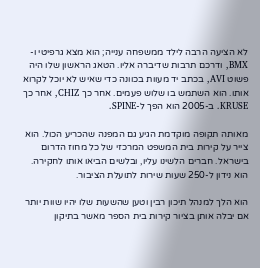לא הציעה הרבה לילד ממשפחה ענייה; הוא מצא גרפיטי ו-BMX, ודרכם תרבות שדיברה אליו. הטאג הראשון שלו היה פשוט AVI, בכתב יד מעוות בכוונה כדי שאיש לא יוכל לקרוא אותו. הוא השתמש בו שלוש פעמים. אחר כך CHIZ, אחר כך KRUSE. ב-2005 הוא הפך ל-SPINE.

מאותה תקופה מוקדמת הגיע גם המפנה שהכריע הכול. הוא צייר על קירות בית המשפט המרכזי של כל מחוז הדרום בישראל. חברים הלשינו עליו, ובלשים הביאו אותו לחקירה. הוא נידון ל-250 שעות שירות לתועלת הציבור.

הוא הלך למנהל תיכון רבין וטען שהשעות שלו יהיו שוות יותר אם יבלה אותן בציור קירות בית הספר מאשר בתיקון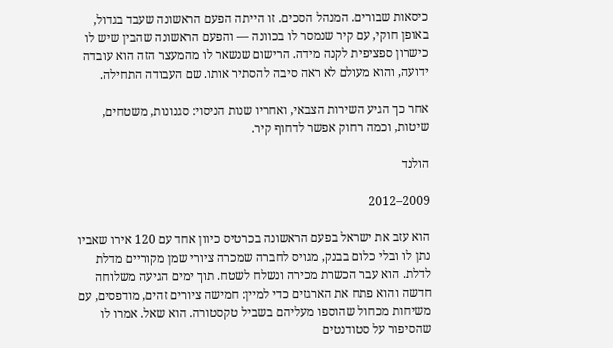כיסאות שבורים. המנהל הסכים. זו הייתה הפעם הראשונה שעבד בגדול, באופן חוקי, עם קיר שנמסר לו בכוונה — והפעם הראשונה שהבין שיש לו כישרון ספציפית לקנה מידה. הרישום שנשאר לו מהמעצר הזה הוא עובדה ידועה, והוא מעולם לא ראה סיבה להסתיר אותו. שם העבודה התחילה.

אחר כך הגיע השירות הצבאי, ואחריו שנות הניסוי: סגנונות, משטחים, שיטות, וכמה רחוק אפשר לדחוף קיר.

הולנד

2009–2012

הוא עזב את ישראל בפעם הראשונה בכרטיס כיוון אחד עם 120 אירו שאביו נתן לו ובלי כלום בבנק, מגויס לחברה שמכרה ציורי שמן מקוריים מדלת לדלת. הוא עבר הכשרת מכירה ונשלח לשטח. תוך ימים הגיעה משלוחה חדשה והוא פתח את הארגזים כדי למיין: חמישה ציורים זהים, מודפסים, עם משיחות מכחול שהוספו מעליהם בשביל טקסטורה. הוא שאל. אמרו לו שהסיפור על סטודנטים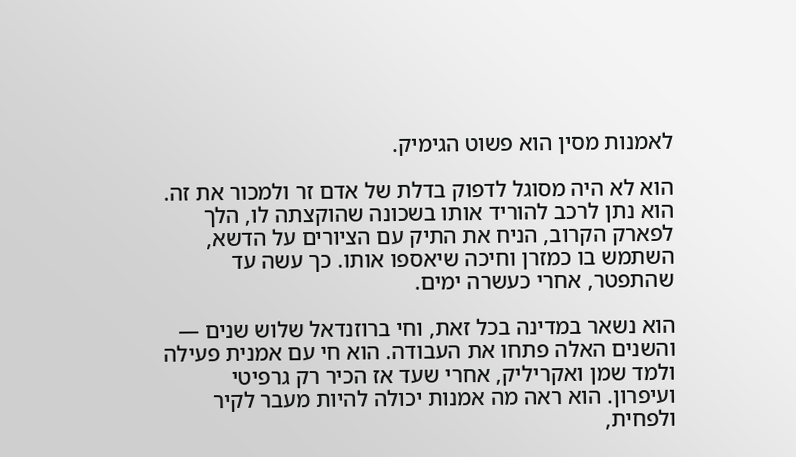לאמנות מסין הוא פשוט הגימיק.

הוא לא היה מסוגל לדפוק בדלת של אדם זר ולמכור את זה. הוא נתן לרכב להוריד אותו בשכונה שהוקצתה לו, הלך לפארק הקרוב, הניח את התיק עם הציורים על הדשא, השתמש בו כמזרן וחיכה שיאספו אותו. כך עשה עד שהתפטר, אחרי כעשרה ימים.

הוא נשאר במדינה בכל זאת, וחי ברוזנדאל שלוש שנים — והשנים האלה פתחו את העבודה. הוא חי עם אמנית פעילה ולמד שמן ואקריליק, אחרי שעד אז הכיר רק גרפיטי ועיפרון. הוא ראה מה אמנות יכולה להיות מעבר לקיר ולפחית,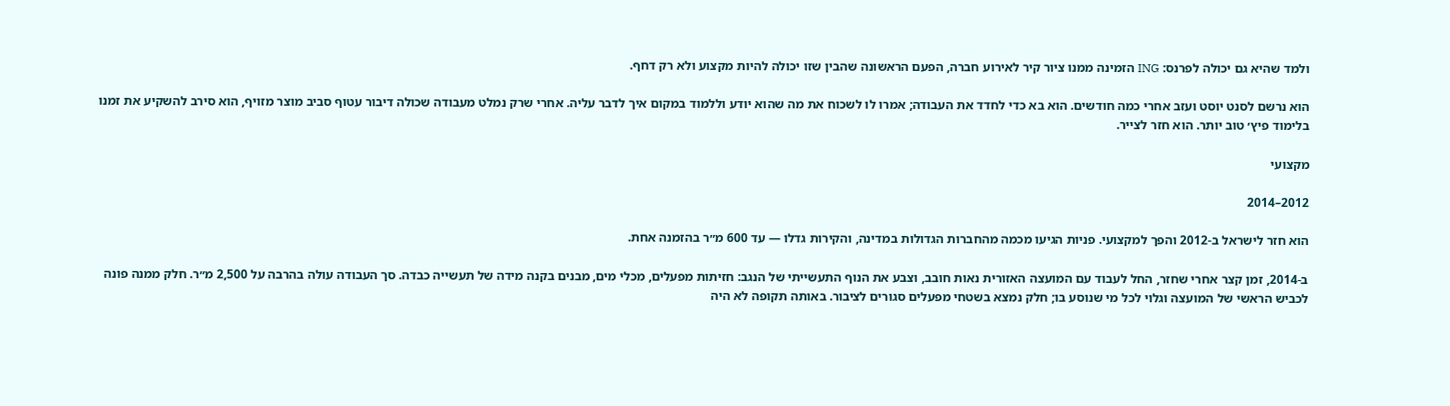ולמד שהיא גם יכולה לפרנס: ING הזמינה ממנו ציור קיר לאירוע חברה, הפעם הראשונה שהבין שזו יכולה להיות מקצוע ולא רק דחף.

הוא נרשם לסנט יוסט ועזב אחרי כמה חודשים. הוא בא כדי לחדד את העבודה; אמרו לו לשכוח את מה שהוא יודע וללמוד במקום איך לדבר עליה. אחרי שרק נמלט מעבודה שכולה דיבור עטוף סביב מוצר מזויף, הוא סירב להשקיע את זמנו בלימוד פיץ׳ טוב יותר. הוא חזר לצייר.

מקצועי

2012–2014

הוא חזר לישראל ב-2012 והפך למקצועי. פניות הגיעו מכמה מהחברות הגדולות במדינה, והקירות גדלו — עד 600 מ״ר בהזמנה אחת.

ב-2014, זמן קצר אחרי שחזר, החל לעבוד עם המועצה האזורית נאות חובב, וצבע את הנוף התעשייתי של הנגב: חזיתות מפעלים, מכלי מים, מבנים בקנה מידה של תעשייה כבדה. סך העבודה עולה בהרבה על 2,500 מ״ר. חלק ממנה פונה לכביש הראשי של המועצה וגלוי לכל מי שנוסע בו; חלק נמצא בשטחי מפעלים סגורים לציבור. באותה תקופה לא היה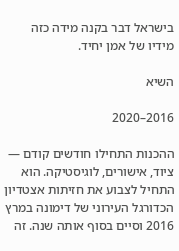בישראל דבר בקנה מידה כזה מידיו של אמן יחיד.

השיא

2016–2020

ההכנות התחילו חודשים קודם — ציוד, אישורים, לוגיסטיקה. הוא התחיל לצבוע את חזיתות אצטדיון הכדורגל העירוני של דימונה במרץ 2016 וסיים בסוף אותה שנה. זה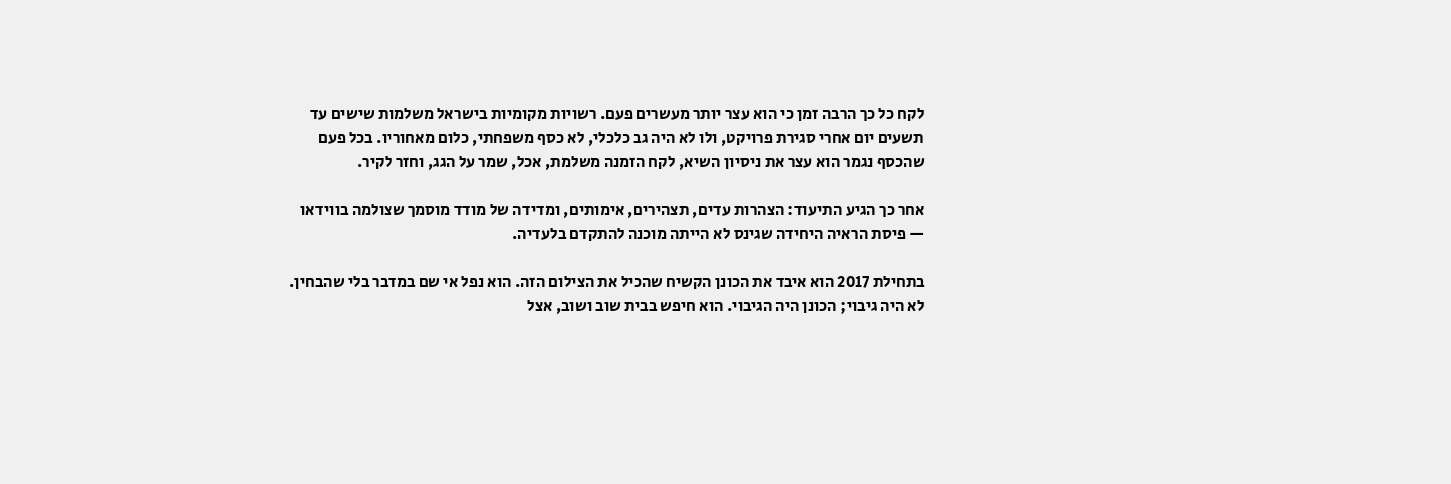לקח כל כך הרבה זמן כי הוא עצר יותר מעשרים פעם. רשויות מקומיות בישראל משלמות שישים עד תשעים יום אחרי סגירת פרויקט, ולו לא היה גב כלכלי, לא כסף משפחתי, כלום מאחוריו. בכל פעם שהכסף נגמר הוא עצר את ניסיון השיא, לקח הזמנה משלמת, אכל, שמר על הגג, וחזר לקיר.

אחר כך הגיע התיעוד: הצהרות עדים, תצהירים, אימותים, ומדידה של מודד מוסמך שצולמה בווידאו — פיסת הראיה היחידה שגינס לא הייתה מוכנה להתקדם בלעדיה.

בתחילת 2017 הוא איבד את הכונן הקשיח שהכיל את הצילום הזה. הוא נפל אי שם במדבר בלי שהבחין. לא היה גיבוי; הכונן היה הגיבוי. הוא חיפש בבית שוב ושוב, אצל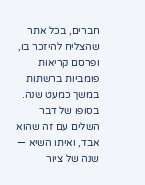חברים, בכל אתר שהצליח להיזכר בו, ופרסם קריאות פומביות ברשתות במשך כמעט שנה. בסופו של דבר השלים עם זה שהוא אבד, ואיתו השיא — שנה של ציור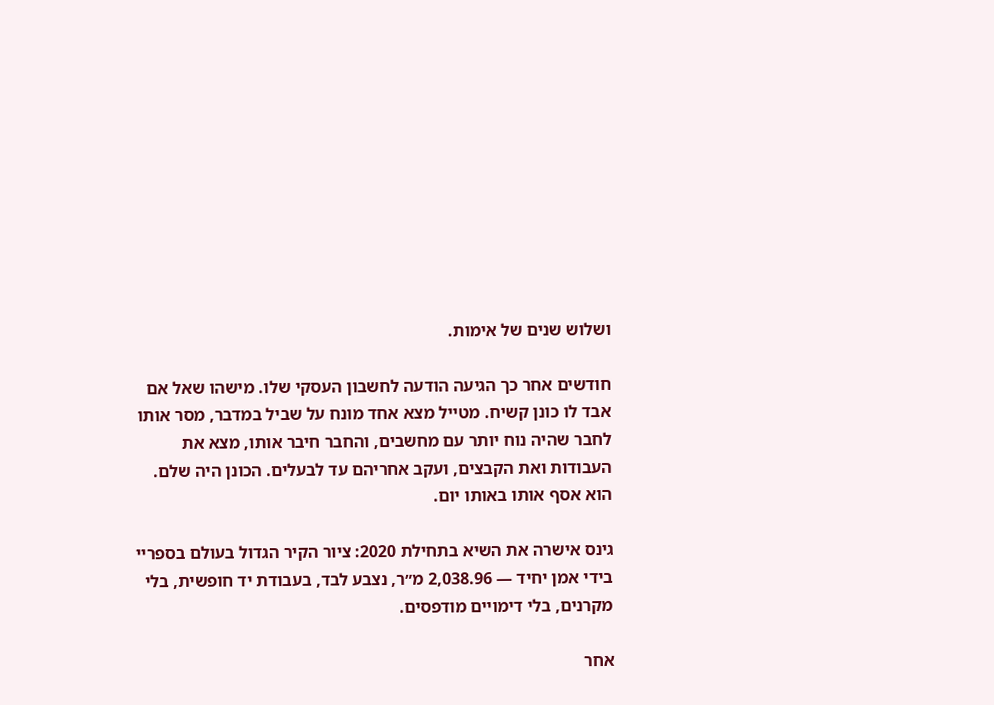ושלוש שנים של אימות.

חודשים אחר כך הגיעה הודעה לחשבון העסקי שלו. מישהו שאל אם אבד לו כונן קשיח. מטייל מצא אחד מונח על שביל במדבר, מסר אותו לחבר שהיה נוח יותר עם מחשבים, והחבר חיבר אותו, מצא את העבודות ואת הקבצים, ועקב אחריהם עד לבעלים. הכונן היה שלם. הוא אסף אותו באותו יום.

גינס אישרה את השיא בתחילת 2020: ציור הקיר הגדול בעולם בספריי בידי אמן יחיד — 2,038.96 מ״ר, נצבע לבד, בעבודת יד חופשית, בלי מקרנים, בלי דימויים מודפסים.

אחר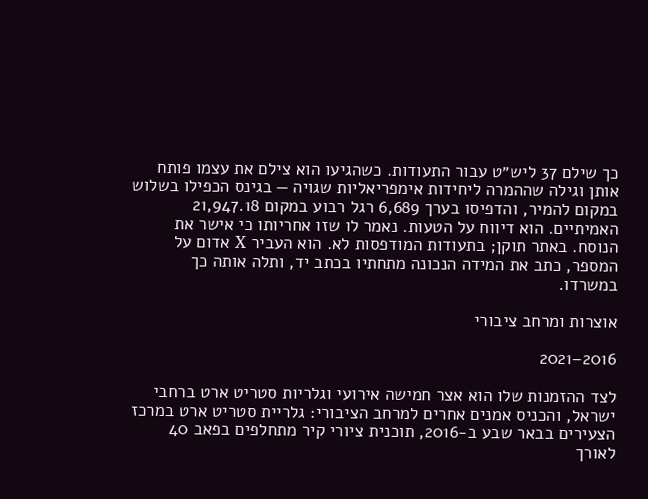כך שילם 37 ליש״ט עבור התעודות. כשהגיעו הוא צילם את עצמו פותח אותן וגילה שההמרה ליחידות אימפריאליות שגויה — בגינס הכפילו בשלוש במקום להמיר, והדפיסו בערך 6,689 רגל רבוע במקום 21,947.18 האמיתיים. הוא דיווח על הטעות. נאמר לו שזו אחריותו כי אישר את הנוסח. באתר תוקן; בתעודות המודפסות לא. הוא העביר X אדום על המספר, כתב את המידה הנכונה מתחתיו בכתב יד, ותלה אותה כך במשרדו.

אוצרות ומרחב ציבורי

2016–2021

לצד ההזמנות שלו הוא אצר חמישה אירועי וגלריות סטריט ארט ברחבי ישראל, והכניס אמנים אחרים למרחב הציבורי: גלריית סטריט ארט במרכז הצעירים בבאר שבע ב-2016, תוכנית ציורי קיר מתחלפים בפאב 40 לאורך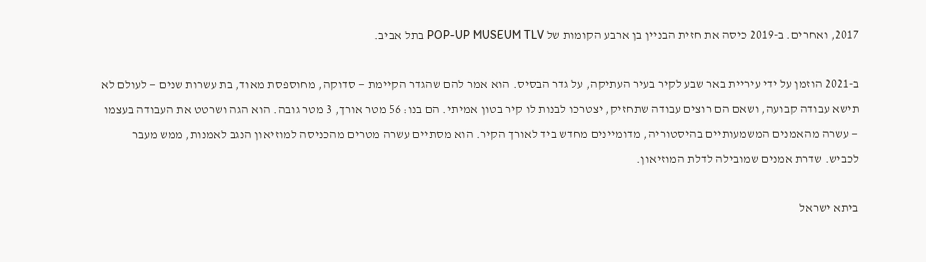2017, ואחרים. ב-2019 כיסה את חזית הבניין בן ארבע הקומות של POP-UP MUSEUM TLV בתל אביב.

ב-2021 הוזמן על ידי עיריית באר שבע לקיר בעיר העתיקה, על גדר הבסיס. הוא אמר להם שהגדר הקיימת — סדוקה, מחוספסת מאוד, בת עשרות שנים — לעולם לא תישא עבודה קבועה, ושאם הם רוצים עבודה שתחזיק, יצטרכו לבנות לו קיר בטון אמיתי. הם בנו: 56 מטר אורך, 3 מטר גובה. הוא הגה ושרטט את העבודה בעצמו — עשרה מהאמנים המשמעותיים בהיסטוריה, מדומיינים מחדש ביד לאורך הקיר. הוא מסתיים עשרה מטרים מהכניסה למוזיאון הנגב לאמנות, ממש מעבר לכביש. שדרת אמנים שמובילה לדלת המוזיאון.

ביתא ישראל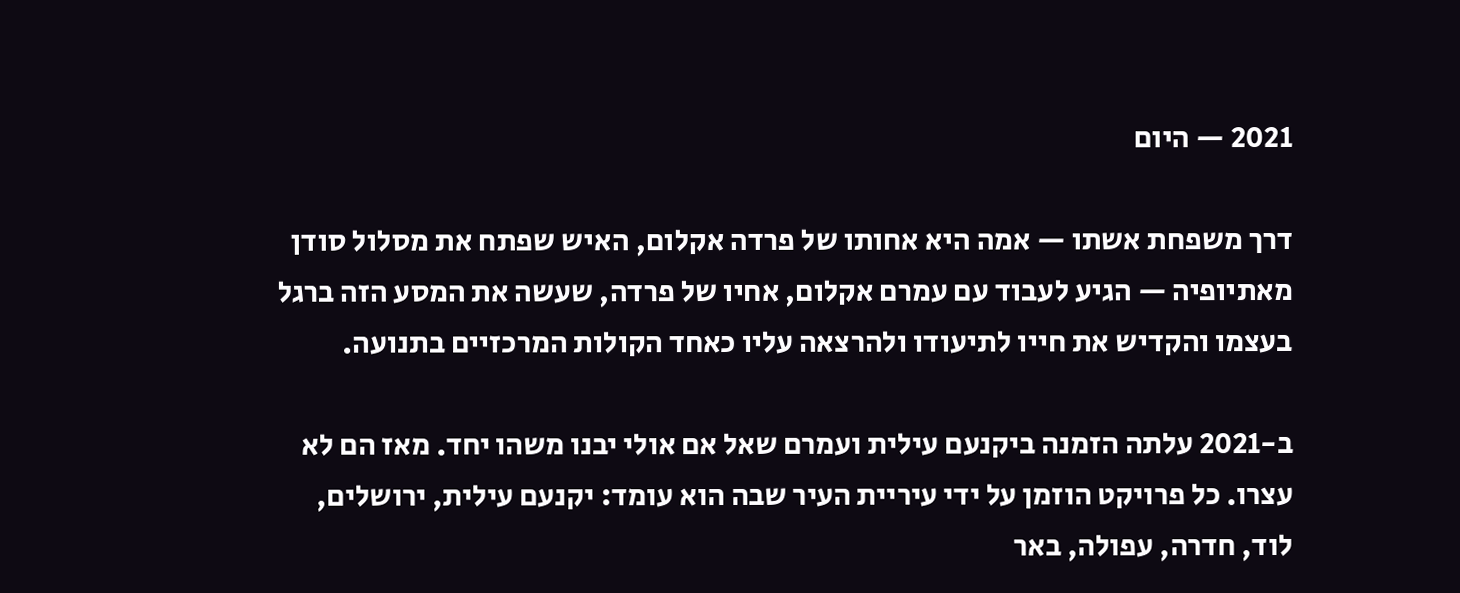2021 — היום

דרך משפחת אשתו — אמה היא אחותו של פרדה אקלום, האיש שפתח את מסלול סודן מאתיופיה — הגיע לעבוד עם עמרם אקלום, אחיו של פרדה, שעשה את המסע הזה ברגל בעצמו והקדיש את חייו לתיעודו ולהרצאה עליו כאחד הקולות המרכזיים בתנועה.

ב-2021 עלתה הזמנה ביקנעם עילית ועמרם שאל אם אולי יבנו משהו יחד. מאז הם לא עצרו. כל פרויקט הוזמן על ידי עיריית העיר שבה הוא עומד: יקנעם עילית, ירושלים, לוד, חדרה, עפולה, באר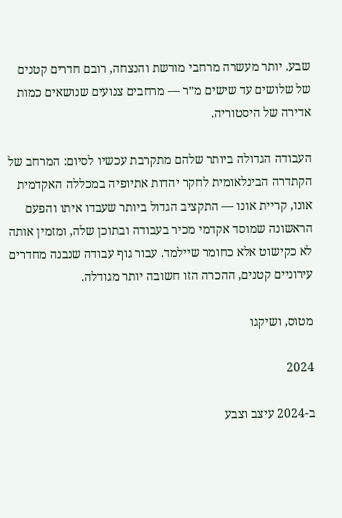שבע. יותר מעשרה מרחבי מורשת והנצחה, רובם חדרים קטנים של שלושים עד שישים מ״ר — מרחבים צנועים שנושאים כמות אדירה של היסטוריה.

העבודה הגדולה ביותר שלהם מתקרבת עכשיו לסיום: המרחב של הקתדרה הבינלאומית לחקר יהדות אתיופיה במכללה האקדמית אונו, קריית אונו — התקציב הגדול ביותר שעבדו איתו והפעם הראשונה שמוסד אקדמי מכיר בעבודה ובתוכן שלה, ומזמין אותה לא כקישוט אלא כחומר שיילמד. עבור גוף עבודה שנבנה מחדרים עירוניים קטנים, ההכרה הזו חשובה יותר מגודלה.

מטוס, ושיקגו

2024

ב-2024 עיצב וצבע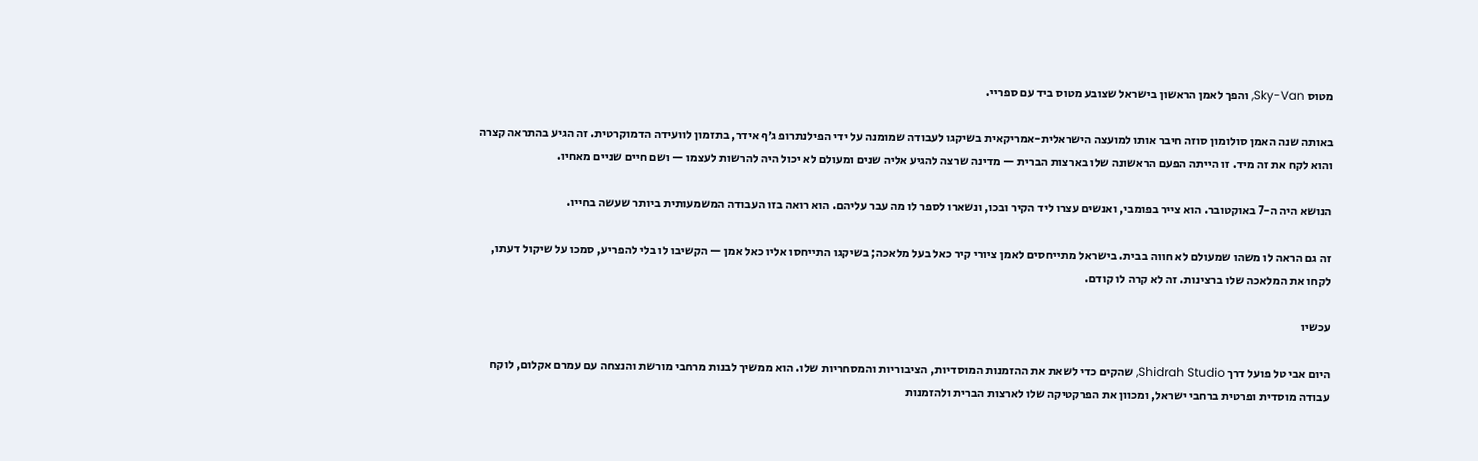מטוס Sky-Van, והפך לאמן הראשון בישראל שצובע מטוס ביד עם ספריי.

באותה שנה האמן סולומון סוזה חיבר אותו למועצה הישראלית-אמריקאית בשיקגו לעבודה שמומנה על ידי הפילנתרופ ג׳ף אידר, בתזמון לוועידה הדמוקרטית. זה הגיע בהתראה קצרה והוא לקח את זה מיד. זו הייתה הפעם הראשונה שלו בארצות הברית — מדינה שרצה להגיע אליה שנים ומעולם לא יכול היה להרשות לעצמו — ושם חיים שניים מאחיו.

הנושא היה ה-7 באוקטובר. הוא צייר בפומבי, ואנשים עצרו ליד הקיר ובכו, ונשארו לספר לו מה עבר עליהם. הוא רואה בזו העבודה המשמעותית ביותר שעשה בחייו.

זה גם הראה לו משהו שמעולם לא חווה בבית. בישראל מתייחסים לאמן ציורי קיר כאל בעל מלאכה; בשיקגו התייחסו אליו כאל אמן — הקשיבו לו בלי להפריע, סמכו על שיקול דעתו, לקחו את המלאכה שלו ברצינות. זה לא קרה לו קודם.

עכשיו

היום אבי טל פועל דרך Shidrah Studio, שהקים כדי לשאת את ההזמנות המוסדיות, הציבוריות והמסחריות שלו. הוא ממשיך לבנות מרחבי מורשת והנצחה עם עמרם אקלום, לוקח עבודה מוסדית ופרטית ברחבי ישראל, ומכוון את הפרקטיקה שלו לארצות הברית ולהזמנות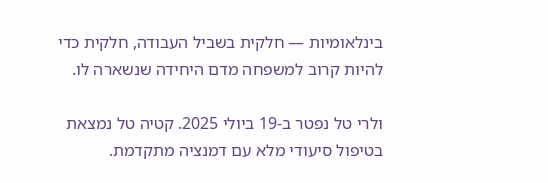בינלאומיות — חלקית בשביל העבודה, חלקית כדי להיות קרוב למשפחה מדם היחידה שנשארה לו.

ולרי טל נפטר ב-19 ביולי 2025. קטיה טל נמצאת בטיפול סיעודי מלא עם דמנציה מתקדמת.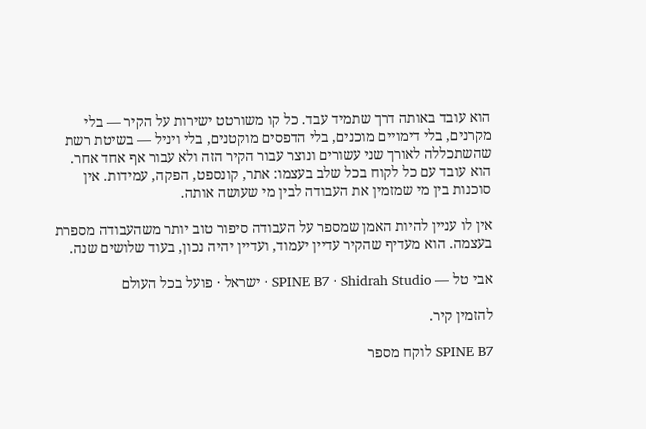הוא עובד באותה דרך שתמיד עבד. כל קו משורטט ישירות על הקיר — בלי מקרנים, בלי דימויים מוכנים, בלי הדפסים מוקטנים, בלי ויניל — בשיטת רשת שהשתכללה לאורך שני עשורים ונוצר עבור הקיר הזה ולא עבור אף אחד אחר. הוא עובד עם כל לקוח בכל שלב בעצמו: אתר, קונספט, הפקה, עמידות. אין סוכנות בין מי שמזמין את העבודה לבין מי שעושה אותה.

אין לו עניין להיות האמן שמספר על העבודה סיפור טוב יותר משהעבודה מספרת בעצמה. הוא מעדיף שהקיר עדיין יעמוד, ועדיין יהיה נכון, בעוד שלושים שנה.

אבי טל — SPINE B7 · Shidrah Studio · ישראל · פועל בכל העולם

להזמין קיר.

SPINE B7 לוקח מספר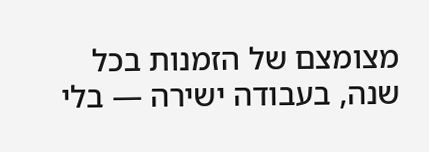מצומצם של הזמנות בכל שנה, בעבודה ישירה — בלי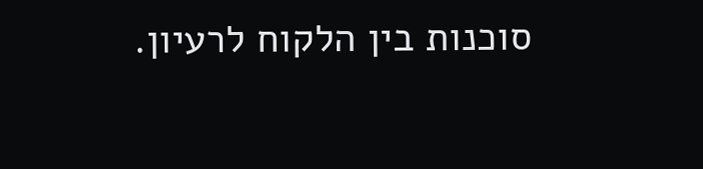סוכנות בין הלקוח לרעיון.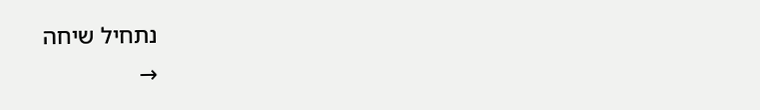נתחיל שיחה
→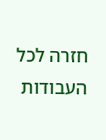חזרה לכל העבודות